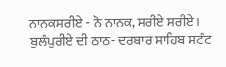ਨਾਨਕਸਰੀਏ - ਨੋ ਨਾਨਕ, ਸਰੀਏ ਸਰੀਏ। ਬੁਲੰਪੁਰੀਏ ਦੀ ਠਾਠ- ਦਰਬਾਰ ਸਾਹਿਬ ਸਟੰਟ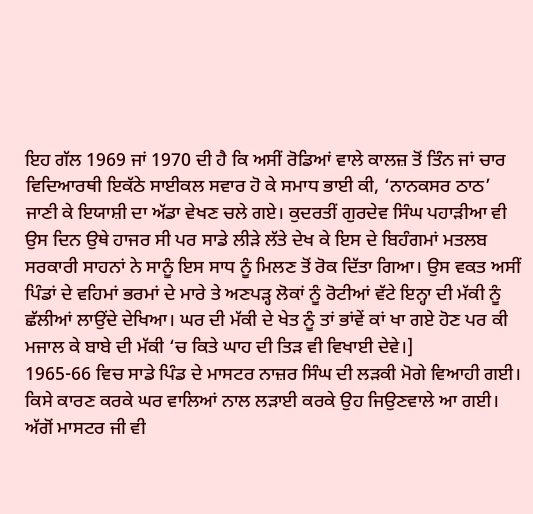ਇਹ ਗੱਲ 1969 ਜਾਂ 1970 ਦੀ ਹੈ ਕਿ ਅਸੀਂ ਰੋਡਿਆਂ ਵਾਲੇ ਕਾਲਜ਼ ਤੋਂ ਤਿੰਨ ਜਾਂ ਚਾਰ ਵਿਦਿਆਰਥੀ ਇਕੱਠੇ ਸਾਈਕਲ ਸਵਾਰ ਹੋ ਕੇ ਸਮਾਧ ਭਾਈ ਕੀ, ‘ਨਾਨਕਸਰ ਠਾਠ’ ਜਾਣੀ ਕੇ ਇਯਾਸ਼ੀ ਦਾ ਅੱਡਾ ਵੇਖਣ ਚਲੇ ਗਏ। ਕੁਦਰਤੀਂ ਗੁਰਦੇਵ ਸਿੰਘ ਪਹਾੜੀਆ ਵੀ ਉਸ ਦਿਨ ਉਥੇ ਹਾਜਰ ਸੀ ਪਰ ਸਾਡੇ ਲੀੜੇ ਲੱਤੇ ਦੇਖ ਕੇ ਇਸ ਦੇ ਬਿਹੰਗਮਾਂ ਮਤਲਬ ਸਰਕਾਰੀ ਸਾਹਨਾਂ ਨੇ ਸਾਨੂੰ ਇਸ ਸਾਧ ਨੂੰ ਮਿਲਣ ਤੋਂ ਰੋਕ ਦਿੱਤਾ ਗਿਆ। ਉਸ ਵਕਤ ਅਸੀਂ ਪਿੰਡਾਂ ਦੇ ਵਹਿਮਾਂ ਭਰਮਾਂ ਦੇ ਮਾਰੇ ਤੇ ਅਣਪੜ੍ਹ ਲੋਕਾਂ ਨੂੰ ਰੋਟੀਆਂ ਵੱਟੇ ਇਨ੍ਹਾ ਦੀ ਮੱਕੀ ਨੂੰ ਛੱਲੀਆਂ ਲਾਉਂਦੇ ਦੇਖਿਆ। ਘਰ ਦੀ ਮੱਕੀ ਦੇ ਖੇਤ ਨੂੰ ਤਾਂ ਭਾਂਵੇਂ ਕਾਂ ਖਾ ਗਏ ਹੋਣ ਪਰ ਕੀ ਮਜਾਲ ਕੇ ਬਾਬੇ ਦੀ ਮੱਕੀ ‘ਚ ਕਿਤੇ ਘਾਹ ਦੀ ਤਿੜ ਵੀ ਵਿਖਾਈ ਦੇਵੇ।]
1965-66 ਵਿਚ ਸਾਡੇ ਪਿੰਡ ਦੇ ਮਾਸਟਰ ਨਾਜ਼ਰ ਸਿੰਘ ਦੀ ਲੜਕੀ ਮੋਗੇ ਵਿਆਹੀ ਗਈ। ਕਿਸੇ ਕਾਰਣ ਕਰਕੇ ਘਰ ਵਾਲਿਆਂ ਨਾਲ ਲੜਾਈ ਕਰਕੇ ਉਹ ਜਿਉਣਵਾਲੇ ਆ ਗਈ। ਅੱਗੋਂ ਮਾਸਟਰ ਜੀ ਵੀ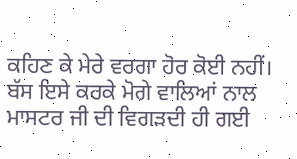ਕਹਿਣ ਕੇ ਮੇਰੇ ਵਰਗਾ ਹੋਰ ਕੋਈ ਨਹੀਂ। ਬੱਸ ਇਸੇ ਕਰਕੇ ਮੋਗੇ ਵਾਲਿਆਂ ਨਾਲ ਮਾਸਟਰ ਜੀ ਦੀ ਵਿਗੜਦੀ ਹੀ ਗਈ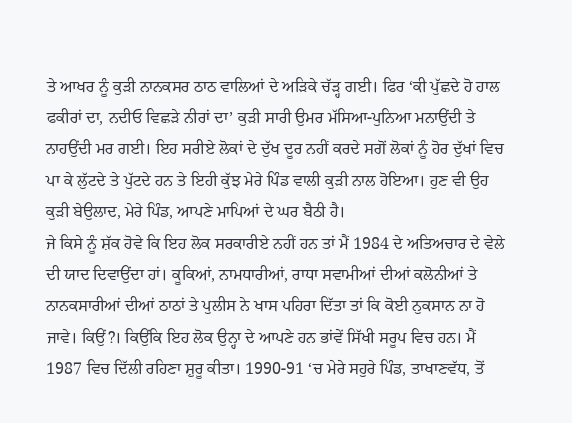ਤੇ ਆਖਰ ਨੂੰ ਕੁੜੀ ਨਾਨਕਸਰ ਠਾਠ ਵਾਲਿਆਂ ਦੇ ਅੜਿਕੇ ਚੱੜ੍ਹ ਗਈ। ਫਿਰ ‘ਕੀ ਪੁੱਛਦੇ ਹੋ ਹਾਲ ਫਕੀਰਾਂ ਦਾ, ਨਦੀਓ ਵਿਛੜੇ ਨੀਰਾਂ ਦਾ’ ਕੁੜੀ ਸਾਰੀ ਉਮਰ ਮੱਸਿਆ-ਪੁਨਿਆ ਮਨਾਉਂਦੀ ਤੇ ਨਾਹਉਂਦੀ ਮਰ ਗਈ। ਇਹ ਸਰੀਏ ਲੋਕਾਂ ਦੇ ਦੁੱਖ ਦੂਰ ਨਹੀਂ ਕਰਦੇ ਸਗੋਂ ਲੋਕਾਂ ਨੂੰ ਹੋਰ ਦੁੱਖਾਂ ਵਿਚ ਪਾ ਕੇ ਲੁੱਟਦੇ ਤੇ ਪੁੱਟਦੇ ਹਨ ਤੇ ਇਹੀ ਕੁੱਝ ਮੇਰੇ ਪਿੰਡ ਵਾਲੀ ਕੁੜੀ ਨਾਲ ਹੋਇਆ। ਹੁਣ ਵੀ ਉਹ ਕੁੜੀ ਬੇਉਲਾਦ, ਮੇਰੇ ਪਿੰਡ, ਆਪਣੇ ਮਾਪਿਆਂ ਦੇ ਘਰ ਬੈਠੀ ਹੈ।
ਜੇ ਕਿਸੇ ਨੂੰ ਸ਼ੱਕ ਹੋਵੇ ਕਿ ਇਹ ਲੋਕ ਸਰਕਾਰੀਏ ਨਹੀਂ ਹਨ ਤਾਂ ਮੈਂ 1984 ਦੇ ਅਤਿਅਚਾਰ ਦੇ ਵੇਲੇ ਦੀ ਯਾਦ ਦਿਵਾਉਂਦਾ ਹਾਂ। ਕੂਕਿਆਂ, ਨਾਮਧਾਰੀਆਂ, ਰਾਧਾ ਸਵਾਮੀਆਂ ਦੀਆਂ ਕਲੋਨੀਆਂ ਤੇ ਨਾਨਕਸਾਰੀਆਂ ਦੀਆਂ ਠਾਠਾਂ ਤੇ ਪੁਲੀਸ ਨੇ ਖਾਸ ਪਹਿਰਾ ਦਿੱਤਾ ਤਾਂ ਕਿ ਕੋਈ ਨੁਕਸਾਨ ਨਾ ਹੋ ਜਾਵੇ। ਕਿਉਂ?। ਕਿਉਂਕਿ ਇਹ ਲੋਕ ਉਨ੍ਹਾ ਦੇ ਆਪਣੇ ਹਨ ਭਾਂਵੇਂ ਸਿੱਖੀ ਸਰੂਪ ਵਿਚ ਹਨ। ਮੈਂ 1987 ਵਿਚ ਦਿੱਲੀ ਰਹਿਣਾ ਸ਼ੁਰੂ ਕੀਤਾ। 1990-91 ‘ਚ ਮੇਰੇ ਸਹੁਰੇ ਪਿੰਡ, ਤਾਖਾਣਵੱਧ, ਤੋਂ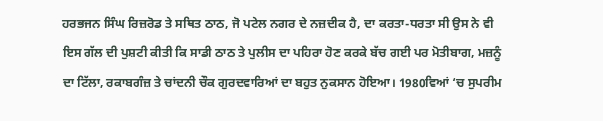ਹਰਭਜਨ ਸਿੰਘ ਰਿਜ਼ਰੋਡ ਤੇ ਸਥਿਤ ਠਾਠ, ਜੋ ਪਟੇਲ ਨਗਰ ਦੇ ਨਜ਼ਦੀਕ ਹੈ, ਦਾ ਕਰਤਾ-ਧਰਤਾ ਸੀ ਉਸ ਨੇ ਵੀ ਇਸ ਗੱਲ ਦੀ ਪੁਸ਼ਟੀ ਕੀਤੀ ਕਿ ਸਾਡੀ ਠਾਠ ਤੇ ਪੁਲੀਸ ਦਾ ਪਹਿਰਾ ਹੋਣ ਕਰਕੇ ਬੱਚ ਗਈ ਪਰ ਮੋਤੀਬਾਗ, ਮਜ਼ਨੂੰ ਦਾ ਟਿੱਲਾ, ਰਕਾਬਗੰਜ਼ ਤੇ ਚਾਂਦਨੀ ਚੌਕ ਗੁਰਦਵਾਰਿਆਂ ਦਾ ਬਹੁਤ ਨੁਕਸਾਨ ਹੋਇਆ। 1980ਵਿਆਂ ‘ਚ ਸੁਪਰੀਮ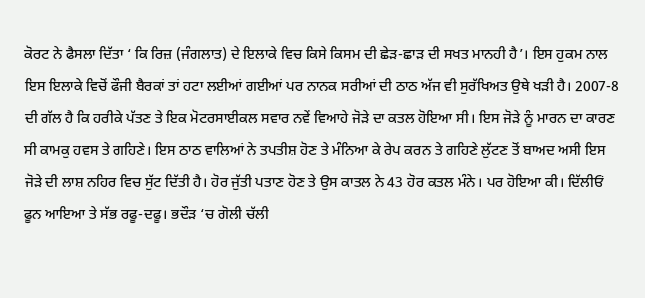ਕੋਰਟ ਨੇ ਫੈਸਲਾ ਦਿੱਤਾ ‘ ਕਿ ਰਿਜ਼ (ਜੰਗਲਾਤ) ਦੇ ਇਲਾਕੇ ਵਿਚ ਕਿਸੇ ਕਿਸਮ ਦੀ ਛੇੜ-ਛਾੜ ਦੀ ਸਖਤ ਮਾਨਹੀ ਹੈ’। ਇਸ ਹੁਕਮ ਨਾਲ ਇਸ ਇਲਾਕੇ ਵਿਚੋਂ ਫੌਜੀ ਬੈਰਕਾਂ ਤਾਂ ਹਟਾ ਲਈਆਂ ਗਈਆਂ ਪਰ ਨਾਨਕ ਸਰੀਆਂ ਦੀ ਠਾਠ ਅੱਜ ਵੀ ਸੁਰੱਖਿਅਤ ਉਥੇ ਖੜੀ ਹੈ। 2007-8 ਦੀ ਗੱਲ ਹੈ ਕਿ ਹਰੀਕੇ ਪੱਤਣ ਤੇ ਇਕ ਮੋਟਰਸਾਈਕਲ ਸਵਾਰ ਨਵੇਂ ਵਿਆਹੇ ਜੋੜੇ ਦਾ ਕਤਲ ਹੋਇਆ ਸੀ। ਇਸ ਜੋੜੇ ਨੂੰ ਮਾਰਨ ਦਾ ਕਾਰਣ ਸੀ ਕਾਮਕੁ ਹਵਸ ਤੇ ਗਹਿਣੇ। ਇਸ ਠਾਠ ਵਾਲਿਆਂ ਨੇ ਤਪਤੀਸ਼ ਹੋਣ ਤੇ ਮੰਨਿਆ ਕੇ ਰੇਪ ਕਰਨ ਤੇ ਗਹਿਣੇ ਲੁੱਟਣ ਤੋਂ ਬਾਅਦ ਅਸੀ ਇਸ ਜੋੜੇ ਦੀ ਲਾਸ਼ ਨਹਿਰ ਵਿਚ ਸੁੱਟ ਦਿੱਤੀ ਹੈ। ਹੋਰ ਜੁੱਤੀ ਪਤਾਣ ਹੋਣ ਤੇ ਉਸ ਕਾਤਲ ਨੇ 43 ਹੋਰ ਕਤਲ ਮੰਨੇ। ਪਰ ਹੋਇਆ ਕੀ। ਦਿੱਲੀਓਂ ਫੂਨ ਆਇਆ ਤੇ ਸੱਭ ਰਫੂ-ਦਫੂ। ਭਦੌੜ ‘ਚ ਗੋਲੀ ਚੱਲੀ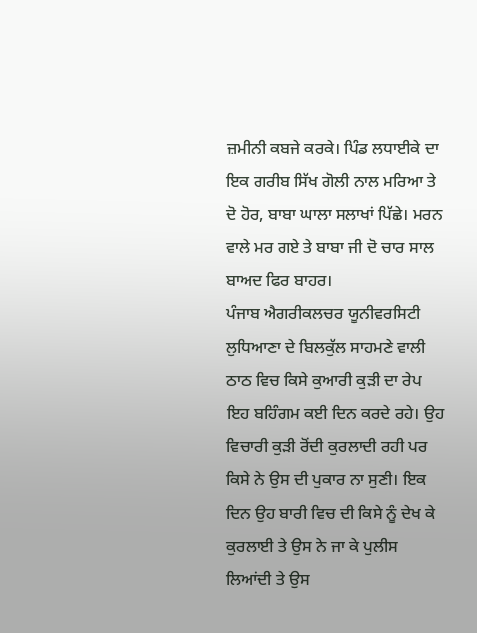ਜ਼ਮੀਨੀ ਕਬਜੇ ਕਰਕੇ। ਪਿੰਡ ਲਧਾਈਕੇ ਦਾ ਇਕ ਗਰੀਬ ਸਿੱਖ ਗੋਲੀ ਨਾਲ ਮਰਿਆ ਤੇ ਦੋ ਹੋਰ, ਬਾਬਾ ਘਾਲਾ ਸਲਾਖਾਂ ਪਿੱਛੇ। ਮਰਨ ਵਾਲੇ ਮਰ ਗਏ ਤੇ ਬਾਬਾ ਜੀ ਦੋ ਚਾਰ ਸਾਲ ਬਾਅਦ ਫਿਰ ਬਾਹਰ।
ਪੰਜਾਬ ਐਗਰੀਕਲਚਰ ਯੂਨੀਵਰਸਿਟੀ ਲੁਧਿਆਣਾ ਦੇ ਬਿਲਕੁੱਲ ਸਾਹਮਣੇ ਵਾਲੀ ਠਾਠ ਵਿਚ ਕਿਸੇ ਕੁਆਰੀ ਕੁੜੀ ਦਾ ਰੇਪ ਇਹ ਬਹਿੰਗਮ ਕਈ ਦਿਨ ਕਰਦੇ ਰਹੇ। ਉਹ ਵਿਚਾਰੀ ਕੁੜੀ ਰੋਂਦੀ ਕੁਰਲਾਦੀ ਰਹੀ ਪਰ ਕਿਸੇ ਨੇ ਉਸ ਦੀ ਪੁਕਾਰ ਨਾ ਸੁਣੀ। ਇਕ ਦਿਨ ਉਹ ਬਾਰੀ ਵਿਚ ਦੀ ਕਿਸੇ ਨੂੰ ਦੇਖ ਕੇ ਕੁਰਲਾਈ ਤੇ ਉਸ ਨੇ ਜਾ ਕੇ ਪੁਲੀਸ ਲਿਆਂਦੀ ਤੇ ਉਸ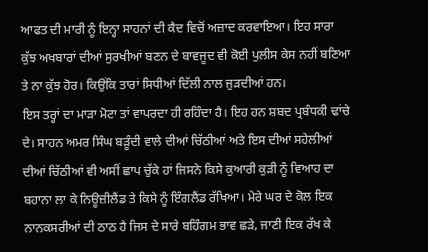ਆਫਤ ਦੀ ਮਾਰੀ ਨੂੰ ਇਨ੍ਹਾ ਸਾਹਨਾਂ ਦੀ ਕੈਦ ਵਿਚੋਂ ਅਜ਼ਾਦ ਕਰਵਾਇਆ। ਇਹ ਸਾਰਾ ਕੁੱਝ ਅਖਬਾਰਾਂ ਦੀਆਂ ਸੁਰਖੀਆਂ ਬਣਨ ਦੇ ਬਾਵਜੂਦ ਵੀ ਕੋਈ ਪੁਲੀਸ ਕੇਸ ਨਹੀਂ ਬਣਿਆ ਤੇ ਨਾ ਕੁੱਝ ਹੋਰ। ਕਿਉਂਕਿ ਤਾਰਾਂ ਸਿਧੀਆਂ ਦਿੱਲੀ ਨਾਲ ਜੁੜਦੀਆਂ ਹਨ।
ਇਸ ਤਰ੍ਹਾਂ ਦਾ ਮਾੜਾ ਮੋਟਾ ਤਾਂ ਵਾਪਰਦਾ ਹੀ ਰਹਿੰਦਾ ਹੈ। ਇਹ ਹਨ ਸ਼ਬਦ ਪ੍ਰਬੰਧਕੀ ਢਾਂਚੇ ਦੇ। ਸਾਹਨ ਅਮਰ ਸਿੰਘ ਬੜੂੰਦੀ ਵਾਲੇ ਦੀਆਂ ਚਿੱਠੀਆਂ ਅਤੇ ਇਸ ਦੀਆਂ ਸਹੇਲੀਆਂ ਦੀਆਂ ਚਿੱਠੀਆਂ ਵੀ ਅਸੀਂ ਛਾਪ ਚੁੱਕੇ ਹਾਂ ਜਿਸਨੇ ਕਿਸੇ ਕੁਆਰੀ ਕੁੜੀ ਨੂੰ ਵਿਆਹ ਦਾ ਬਹਾਨਾ ਲਾ ਕੇ ਨਿਊਜ਼ੀਲੈਂਡ ਤੇ ਕਿਸੇ ਨੂੰ ਇੰਗਲੈਂਡ ਰੱਖਿਆ। ਮੇਰੇ ਘਰ ਦੇ ਕੋਲ ਇਕ ਨਾਨਕਸਰੀਆਂ ਦੀ ਠਾਠ ਹੈ ਜਿਸ ਦੇ ਸਾਰੇ ਬਹਿੰਗਮ ਭਾਵ ਛੜੇ, ਜਾਣੀ ਇਕ ਰੱਖ ਕੇ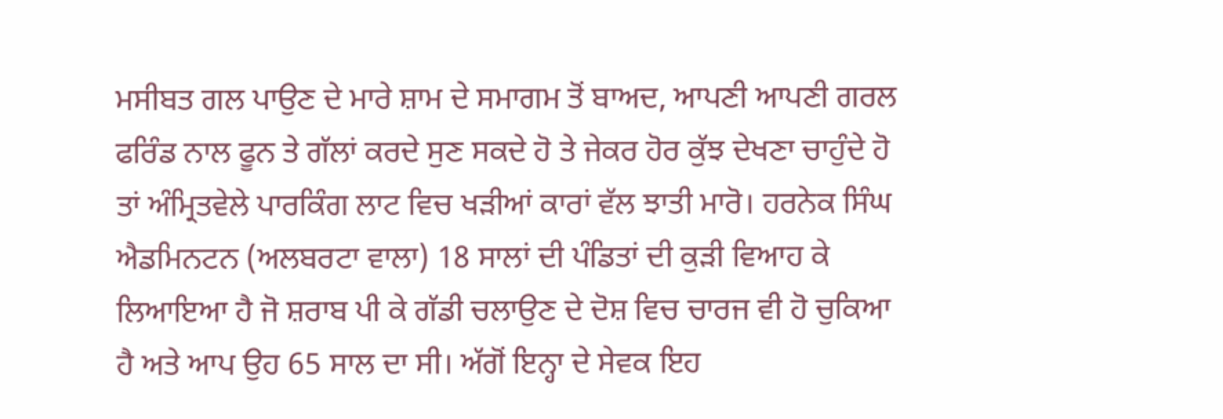ਮਸੀਬਤ ਗਲ ਪਾਉਣ ਦੇ ਮਾਰੇ ਸ਼ਾਮ ਦੇ ਸਮਾਗਮ ਤੋਂ ਬਾਅਦ, ਆਪਣੀ ਆਪਣੀ ਗਰਲ ਫਰਿੰਡ ਨਾਲ ਫੂਨ ਤੇ ਗੱਲਾਂ ਕਰਦੇ ਸੁਣ ਸਕਦੇ ਹੋ ਤੇ ਜੇਕਰ ਹੋਰ ਕੁੱਝ ਦੇਖਣਾ ਚਾਹੁੰਦੇ ਹੋ ਤਾਂ ਅੰਮ੍ਰਿਤਵੇਲੇ ਪਾਰਕਿੰਗ ਲਾਟ ਵਿਚ ਖੜੀਆਂ ਕਾਰਾਂ ਵੱਲ ਝਾਤੀ ਮਾਰੋ। ਹਰਨੇਕ ਸਿੰਘ ਐਡਮਿਨਟਨ (ਅਲਬਰਟਾ ਵਾਲਾ) 18 ਸਾਲਾਂ ਦੀ ਪੰਡਿਤਾਂ ਦੀ ਕੁੜੀ ਵਿਆਹ ਕੇ ਲਿਆਇਆ ਹੈ ਜੋ ਸ਼ਰਾਬ ਪੀ ਕੇ ਗੱਡੀ ਚਲਾਉਣ ਦੇ ਦੋਸ਼ ਵਿਚ ਚਾਰਜ ਵੀ ਹੋ ਚੁਕਿਆ ਹੈ ਅਤੇ ਆਪ ਉਹ 65 ਸਾਲ ਦਾ ਸੀ। ਅੱਗੋਂ ਇਨ੍ਹਾ ਦੇ ਸੇਵਕ ਇਹ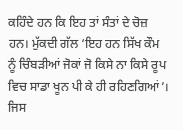ਕਹਿੰਦੇ ਹਨ ਕਿ ਇਹ ਤਾਂ ਸੰਤਾਂ ਦੇ ਚੋਜ਼ ਹਨ। ਮੁੱਕਦੀ ਗੱਲ ‘ਇਹ ਹਨ ਸਿੱਖ ਕੌਮ ਨੂੰ ਚਿੰਬੜੀਆਂ ਜੋਕਾਂ ਜੋ ਕਿਸੇ ਨਾ ਕਿਸੇ ਰੂਪ ਵਿਚ ਸਾਡਾ ਖੂਨ ਪੀ ਕੇ ਹੀ ਰਹਿਣਗਿਆਂ’।
ਜਿਸ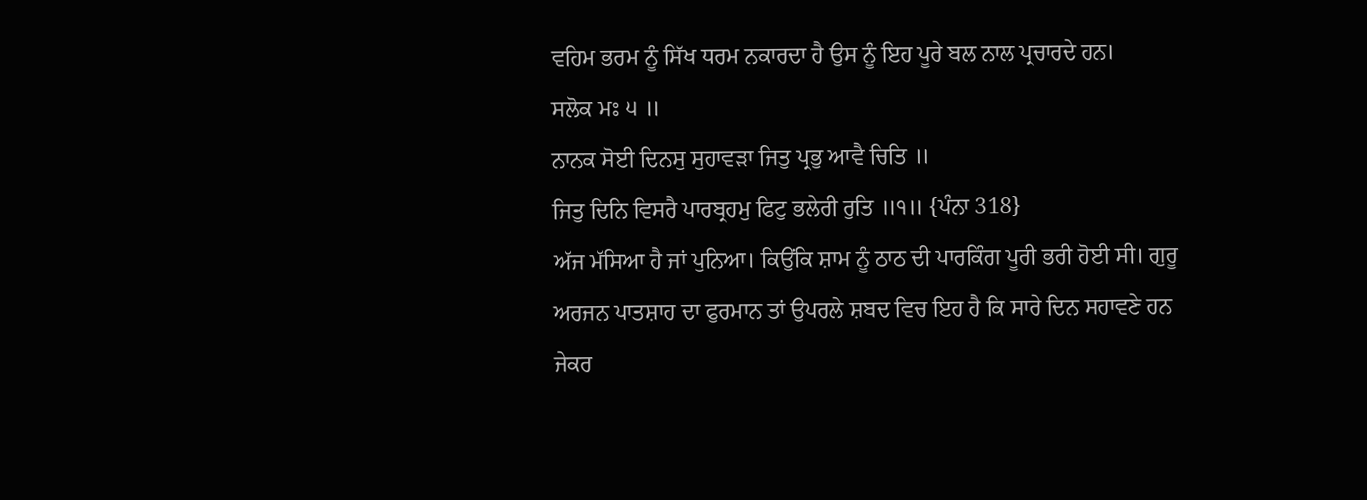ਵਹਿਮ ਭਰਮ ਨੂੰ ਸਿੱਖ ਧਰਮ ਨਕਾਰਦਾ ਹੈ ਉਸ ਨੂੰ ਇਹ ਪੂਰੇ ਬਲ ਨਾਲ ਪ੍ਰਚਾਰਦੇ ਹਨ।
ਸਲੋਕ ਮਃ ੫ ॥
ਨਾਨਕ ਸੋਈ ਦਿਨਸੁ ਸੁਹਾਵੜਾ ਜਿਤੁ ਪ੍ਰਭੁ ਆਵੈ ਚਿਤਿ ॥
ਜਿਤੁ ਦਿਨਿ ਵਿਸਰੈ ਪਾਰਬ੍ਰਹਮੁ ਫਿਟੁ ਭਲੇਰੀ ਰੁਤਿ ॥੧॥ {ਪੰਨਾ 318}
ਅੱਜ ਮੱਸਿਆ ਹੈ ਜਾਂ ਪੁਨਿਆ। ਕਿਉਂਕਿ ਸ਼ਾਮ ਨੂੰ ਠਾਠ ਦੀ ਪਾਰਕਿੰਗ ਪੂਰੀ ਭਰੀ ਹੋਈ ਸੀ। ਗੁਰੂ ਅਰਜਨ ਪਾਤਸ਼ਾਹ ਦਾ ਫੁਰਮਾਨ ਤਾਂ ਉਪਰਲੇ ਸ਼ਬਦ ਵਿਚ ਇਹ ਹੈ ਕਿ ਸਾਰੇ ਦਿਨ ਸਹਾਵਣੇ ਹਨ ਜੇਕਰ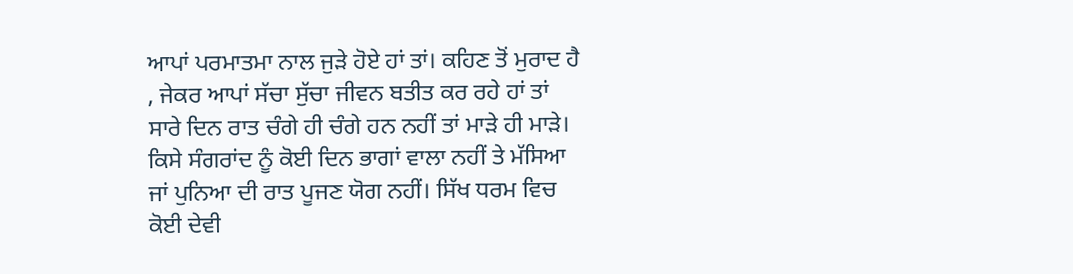ਆਪਾਂ ਪਰਮਾਤਮਾ ਨਾਲ ਜੁੜੇ ਹੋਏ ਹਾਂ ਤਾਂ। ਕਹਿਣ ਤੋਂ ਮੁਰਾਦ ਹੈ , ਜੇਕਰ ਆਪਾਂ ਸੱਚਾ ਸੁੱਚਾ ਜੀਵਨ ਬਤੀਤ ਕਰ ਰਹੇ ਹਾਂ ਤਾਂ ਸਾਰੇ ਦਿਨ ਰਾਤ ਚੰਗੇ ਹੀ ਚੰਗੇ ਹਨ ਨਹੀਂ ਤਾਂ ਮਾੜੇ ਹੀ ਮਾੜੇ। ਕਿਸੇ ਸੰਗਰਾਂਦ ਨੂੰ ਕੋਈ ਦਿਨ ਭਾਗਾਂ ਵਾਲਾ ਨਹੀਂ ਤੇ ਮੱਸਿਆ ਜਾਂ ਪੁਨਿਆ ਦੀ ਰਾਤ ਪੂਜਣ ਯੋਗ ਨਹੀਂ। ਸਿੱਖ ਧਰਮ ਵਿਚ ਕੋਈ ਦੇਵੀ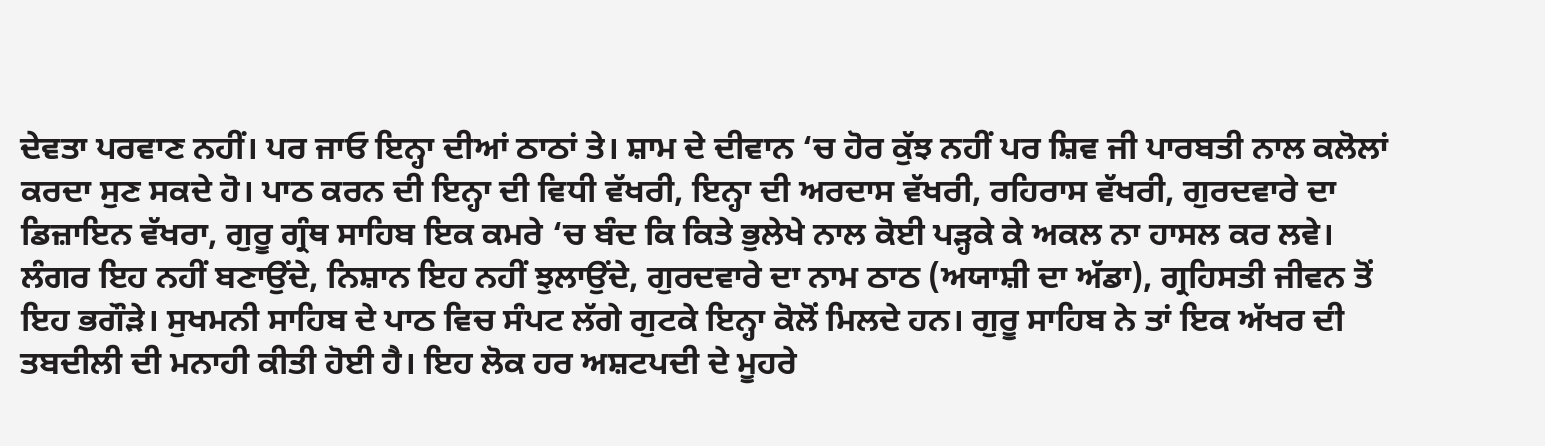ਦੇਵਤਾ ਪਰਵਾਣ ਨਹੀਂ। ਪਰ ਜਾਓ ਇਨ੍ਹਾ ਦੀਆਂ ਠਾਠਾਂ ਤੇ। ਸ਼ਾਮ ਦੇ ਦੀਵਾਨ ‘ਚ ਹੋਰ ਕੁੱਝ ਨਹੀਂ ਪਰ ਸ਼ਿਵ ਜੀ ਪਾਰਬਤੀ ਨਾਲ ਕਲੋਲਾਂ ਕਰਦਾ ਸੁਣ ਸਕਦੇ ਹੋ। ਪਾਠ ਕਰਨ ਦੀ ਇਨ੍ਹਾ ਦੀ ਵਿਧੀ ਵੱਖਰੀ, ਇਨ੍ਹਾ ਦੀ ਅਰਦਾਸ ਵੱਖਰੀ, ਰਹਿਰਾਸ ਵੱਖਰੀ, ਗੁਰਦਵਾਰੇ ਦਾ ਡਿਜ਼ਾਇਨ ਵੱਖਰਾ, ਗੁਰੂ ਗ੍ਰੰਥ ਸਾਹਿਬ ਇਕ ਕਮਰੇ ‘ਚ ਬੰਦ ਕਿ ਕਿਤੇ ਭੁਲੇਖੇ ਨਾਲ ਕੋਈ ਪੜ੍ਹਕੇ ਕੇ ਅਕਲ ਨਾ ਹਾਸਲ ਕਰ ਲਵੇ। ਲੰਗਰ ਇਹ ਨਹੀਂ ਬਣਾਉਂਦੇ, ਨਿਸ਼ਾਨ ਇਹ ਨਹੀਂ ਝੁਲਾਉਂਦੇ, ਗੁਰਦਵਾਰੇ ਦਾ ਨਾਮ ਠਾਠ (ਅਯਾਸ਼ੀ ਦਾ ਅੱਡਾ), ਗ੍ਰਹਿਸਤੀ ਜੀਵਨ ਤੋਂ ਇਹ ਭਗੌੜੇ। ਸੁਖਮਨੀ ਸਾਹਿਬ ਦੇ ਪਾਠ ਵਿਚ ਸੰਪਟ ਲੱਗੇ ਗੁਟਕੇ ਇਨ੍ਹਾ ਕੋਲੋਂ ਮਿਲਦੇ ਹਨ। ਗੁਰੂ ਸਾਹਿਬ ਨੇ ਤਾਂ ਇਕ ਅੱਖਰ ਦੀ ਤਬਦੀਲੀ ਦੀ ਮਨਾਹੀ ਕੀਤੀ ਹੋਈ ਹੈ। ਇਹ ਲੋਕ ਹਰ ਅਸ਼ਟਪਦੀ ਦੇ ਮੂਹਰੇ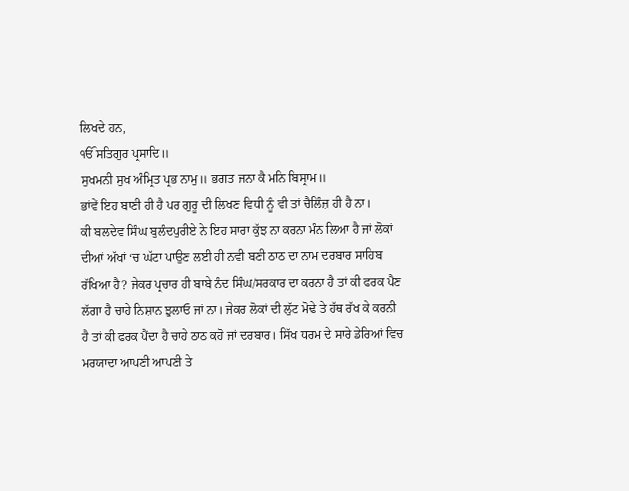ਲਿਖਦੇ ਹਨ,
ੴ ਸਤਿਗੁਰ ਪ੍ਰਸਾਦਿ॥
ਸੁਖਮਨੀ ਸੁਖ ਅੰਮ੍ਰਿਤ ਪ੍ਰਭ ਨਾਮੁ॥ ਭਗਤ ਜਨਾ ਕੈ ਮਨਿ ਬਿਸ੍ਰਾਮ॥
ਭਾਂਵੇਂ ਇਹ ਬਾਣੀ ਹੀ ਹੈ ਪਰ ਗੁਰੂ ਦੀ ਲਿਖਣ ਵਿਧੀ ਨੂੰ ਵੀ ਤਾਂ ਚੈਲਿੰਜ਼ ਹੀ ਹੈ ਨਾ।
ਕੀ ਬਲਦੇਵ ਸਿੰਘ ਬੁਲੰਦਪੁਰੀਏ ਨੇ ਇਹ ਸਾਰਾ ਕੁੱਝ ਨਾ ਕਰਨਾ ਮੰਨ ਲਿਆ ਹੈ ਜਾਂ ਲੋਕਾਂ ਦੀਆਂ ਅੱਖਾਂ ‘ਚ ਘੱਟਾ ਪਾਉਣ ਲਈ ਹੀ ਨਵੀ ਬਣੀ ਠਾਠ ਦਾ ਨਾਮ ਦਰਬਾਰ ਸਾਹਿਬ ਰੱਖਿਆ ਹੈ? ਜੇਕਰ ਪ੍ਰਚਾਰ ਹੀ ਬਾਬੇ ਨੰਦ ਸਿੰਘ/ਸਰਕਾਰ ਦਾ ਕਰਨਾ ਹੈ ਤਾਂ ਕੀ ਫਰਕ ਪੈਣ ਲੱਗਾ ਹੈ ਚਾਹੇ ਨਿਸ਼ਾਨ ਝੁਲਾਓ ਜਾਂ ਨਾ। ਜੇਕਰ ਲੋਕਾਂ ਦੀ ਲੁੱਟ ਮੋਢੇ ਤੇ ਹੱਥ ਰੱਖ ਕੇ ਕਰਨੀ ਹੈ ਤਾਂ ਕੀ ਫਰਕ ਪੈਂਦਾ ਹੈ ਚਾਹੇ ਠਾਠ ਕਹੋ ਜਾਂ ਦਰਬਾਰ। ਸਿੱਖ ਧਰਮ ਦੇ ਸਾਰੇ ਡੇਰਿਆਂ ਵਿਚ ਮਰਯਾਦਾ ਆਪਣੀ ਆਪਣੀ ਤੇ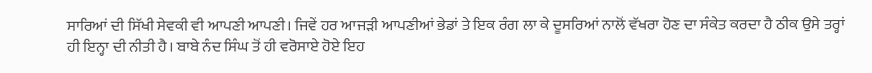ਸਾਰਿਆਂ ਦੀ ਸਿੱਖੀ ਸੇਵਕੀ ਵੀ ਆਪਣੀ ਆਪਣੀ। ਜਿਵੇਂ ਹਰ ਆਜੜੀ ਆਪਣੀਆਂ ਭੇਡਾਂ ਤੇ ਇਕ ਰੰਗ ਲਾ ਕੇ ਦੂਸਰਿਆਂ ਨਾਲੋਂ ਵੱਖਰਾ ਹੋਣ ਦਾ ਸੰਕੇਤ ਕਰਦਾ ਹੈ ਠੀਕ ਉਸੇ ਤਰ੍ਹਾਂ ਹੀ ਇਨ੍ਹਾ ਦੀ ਨੀਤੀ ਹੈ। ਬਾਬੇ ਨੰਦ ਸਿੰਘ ਤੋਂ ਹੀ ਵਰੋਸਾਏ ਹੋਏ ਇਹ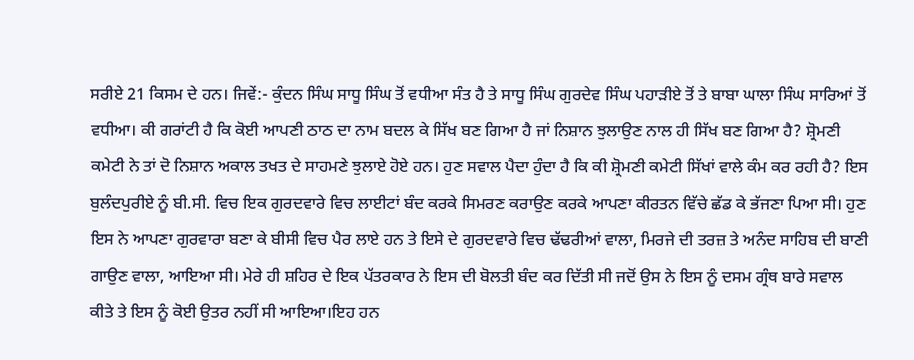ਸਰੀਏ 21 ਕਿਸਮ ਦੇ ਹਨ। ਜਿਵੇਂ:- ਕੁੰਦਨ ਸਿੰਘ ਸਾਧੂ ਸਿੰਘ ਤੋਂ ਵਧੀਆ ਸੰਤ ਹੈ ਤੇ ਸਾਧੂ ਸਿੰਘ ਗੁਰਦੇਵ ਸਿੰਘ ਪਹਾੜੀਏ ਤੋਂ ਤੇ ਬਾਬਾ ਘਾਲਾ ਸਿੰਘ ਸਾਰਿਆਂ ਤੋਂ ਵਧੀਆ। ਕੀ ਗਰਾਂਟੀ ਹੈ ਕਿ ਕੋਈ ਆਪਣੀ ਠਾਠ ਦਾ ਨਾਮ ਬਦਲ ਕੇ ਸਿੱਖ ਬਣ ਗਿਆ ਹੈ ਜਾਂ ਨਿਸ਼ਾਨ ਝੁਲਾਉਣ ਨਾਲ ਹੀ ਸਿੱਖ ਬਣ ਗਿਆ ਹੈ? ਸ਼੍ਰੋਮਣੀ ਕਮੇਟੀ ਨੇ ਤਾਂ ਦੋ ਨਿਸ਼ਾਨ ਅਕਾਲ ਤਖਤ ਦੇ ਸਾਹਮਣੇ ਝੁਲਾਏ ਹੋਏ ਹਨ। ਹੁਣ ਸਵਾਲ ਪੈਦਾ ਹੁੰਦਾ ਹੈ ਕਿ ਕੀ ਸ਼੍ਰੋਮਣੀ ਕਮੇਟੀ ਸਿੱਖਾਂ ਵਾਲੇ ਕੰਮ ਕਰ ਰਹੀ ਹੈ? ਇਸ ਬੁਲੰਦਪੁਰੀਏ ਨੂੰ ਬੀ.ਸੀ. ਵਿਚ ਇਕ ਗੁਰਦਵਾਰੇ ਵਿਚ ਲਾਈਟਾਂ ਬੰਦ ਕਰਕੇ ਸਿਮਰਣ ਕਰਾਉਣ ਕਰਕੇ ਆਪਣਾ ਕੀਰਤਨ ਵਿੱਚੇ ਛੱਡ ਕੇ ਭੱਜਣਾ ਪਿਆ ਸੀ। ਹੁਣ ਇਸ ਨੇ ਆਪਣਾ ਗੁਰਵਾਰਾ ਬਣਾ ਕੇ ਬੀਸੀ ਵਿਚ ਪੈਰ ਲਾਏ ਹਨ ਤੇ ਇਸੇ ਦੇ ਗੁਰਦਵਾਰੇ ਵਿਚ ਢੱਢਰੀਆਂ ਵਾਲਾ, ਮਿਰਜੇ ਦੀ ਤਰਜ਼ ਤੇ ਅਨੰਦ ਸਾਹਿਬ ਦੀ ਬਾਣੀ ਗਾਉਣ ਵਾਲਾ, ਆਇਆ ਸੀ। ਮੇਰੇ ਹੀ ਸ਼ਹਿਰ ਦੇ ਇਕ ਪੱਤਰਕਾਰ ਨੇ ਇਸ ਦੀ ਬੋਲਤੀ ਬੰਦ ਕਰ ਦਿੱਤੀ ਸੀ ਜਦੋਂ ਉਸ ਨੇ ਇਸ ਨੂੰ ਦਸਮ ਗ੍ਰੰਥ ਬਾਰੇ ਸਵਾਲ ਕੀਤੇ ਤੇ ਇਸ ਨੂੰ ਕੋਈ ਉਤਰ ਨਹੀਂ ਸੀ ਆਇਆ।ਇਹ ਹਨ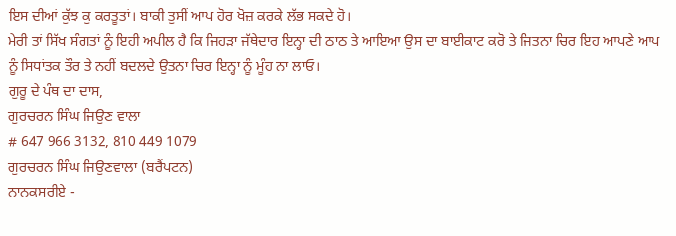ਇਸ ਦੀਆਂ ਕੁੱਝ ਕੁ ਕਰਤੂਤਾਂ। ਬਾਕੀ ਤੁਸੀਂ ਆਪ ਹੋਰ ਖੋਜ਼ ਕਰਕੇ ਲੱਭ ਸਕਦੇ ਹੋ।
ਮੇਰੀ ਤਾਂ ਸਿੱਖ ਸੰਗਤਾਂ ਨੂੰ ਇਹੀ ਅਪੀਲ ਹੈ ਕਿ ਜਿਹੜਾ ਜੱਥੇਦਾਰ ਇਨ੍ਹਾ ਦੀ ਠਾਠ ਤੇ ਆਇਆ ਉਸ ਦਾ ਬਾਈਕਾਟ ਕਰੋ ਤੇ ਜਿਤਨਾ ਚਿਰ ਇਹ ਆਪਣੇ ਆਪ ਨੂੰ ਸਿਧਾਂਤਕ ਤੌਰ ਤੇ ਨਹੀਂ ਬਦਲਦੇ ਉਤਨਾ ਚਿਰ ਇਨ੍ਹਾ ਨੂੰ ਮੂੰਹ ਨਾ ਲਾਓ।
ਗੁਰੂ ਦੇ ਪੰਥ ਦਾ ਦਾਸ,
ਗੁਰਚਰਨ ਸਿੰਘ ਜਿਉਣ ਵਾਲਾ
# 647 966 3132, 810 449 1079
ਗੁਰਚਰਨ ਸਿੰਘ ਜਿਉਣਵਾਲਾ (ਬਰੈਂਪਟਨ)
ਨਾਨਕਸਰੀਏ -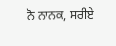ਨੋ ਨਾਨਕ, ਸਰੀਏ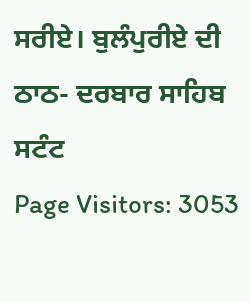ਸਰੀਏ। ਬੁਲੰਪੁਰੀਏ ਦੀ ਠਾਠ- ਦਰਬਾਰ ਸਾਹਿਬ ਸਟੰਟ
Page Visitors: 3053